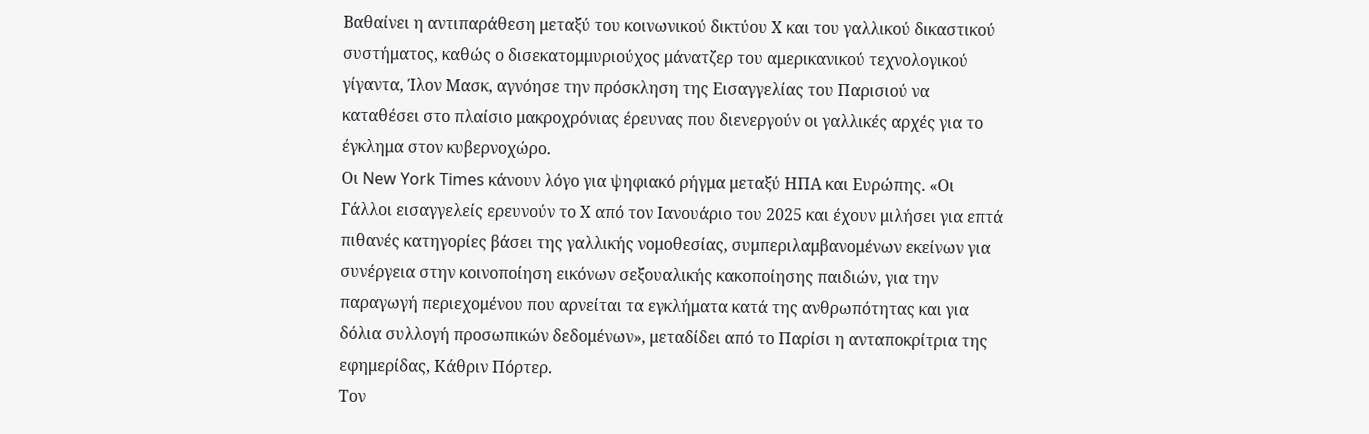Βαθαίνει η αντιπαράθεση μεταξύ του κοινωνικού δικτύου Χ και του γαλλικού δικαστικού συστήματος, καθώς ο δισεκατομμυριούχος μάνατζερ του αμερικανικού τεχνολογικού γίγαντα, Ίλον Μασκ, αγνόησε την πρόσκληση της Εισαγγελίας του Παρισιού να καταθέσει στο πλαίσιο μακροχρόνιας έρευνας που διενεργούν οι γαλλικές αρχές για το έγκλημα στον κυβερνοχώρο.
Οι New York Times κάνουν λόγο για ψηφιακό ρήγμα μεταξύ ΗΠΑ και Ευρώπης. «Οι Γάλλοι εισαγγελείς ερευνούν το Χ από τον Ιανουάριο του 2025 και έχουν μιλήσει για επτά πιθανές κατηγορίες βάσει της γαλλικής νομοθεσίας, συμπεριλαμβανομένων εκείνων για συνέργεια στην κοινοποίηση εικόνων σεξουαλικής κακοποίησης παιδιών, για την παραγωγή περιεχομένου που αρνείται τα εγκλήματα κατά της ανθρωπότητας και για δόλια συλλογή προσωπικών δεδομένων», μεταδίδει από το Παρίσι η ανταποκρίτρια της εφημερίδας, Κάθριν Πόρτερ.
Τον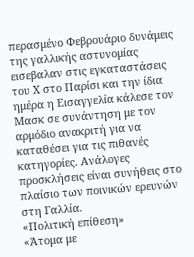περασμένο Φεβρουάριο δυνάμεις της γαλλικής αστυνομίας εισεβαλαν στις εγκαταστάσεις του Χ στο Παρίσι και την ίδια ημέρα η Εισαγγελία κάλεσε τον Μασκ σε συνάντηση με τον αρμόδιο ανακριτή για να καταθέσει για τις πιθανές κατηγορίες. Ανάλογες προσκλήσεις είναι συνήθεις στο πλαίσιο των ποινικών ερευνών στη Γαλλία.
«Πολιτική επίθεση»
«Άτομα με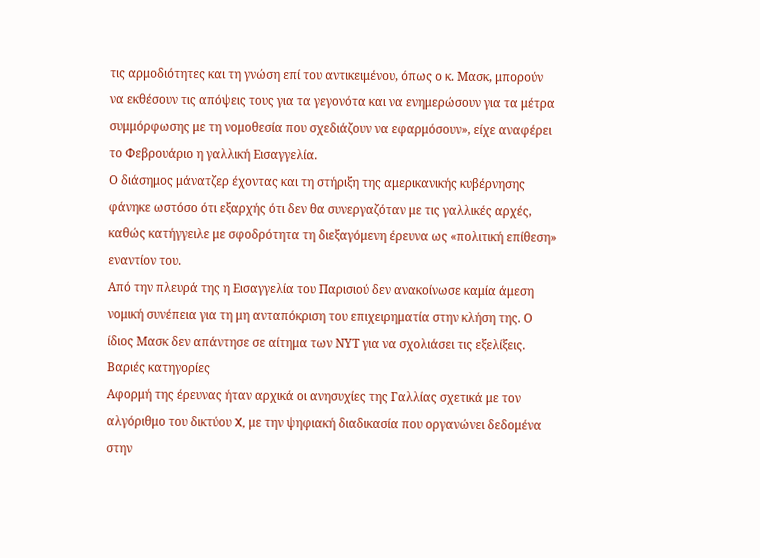τις αρμοδιότητες και τη γνώση επί του αντικειμένου, όπως ο κ. Μασκ, μπορούν να εκθέσουν τις απόψεις τους για τα γεγονότα και να ενημερώσουν για τα μέτρα συμμόρφωσης με τη νομοθεσία που σχεδιάζουν να εφαρμόσουν», είχε αναφέρει το Φεβρουάριο η γαλλική Εισαγγελία.
Ο διάσημος μάνατζερ έχοντας και τη στήριξη της αμερικανικής κυβέρνησης φάνηκε ωστόσο ότι εξαρχής ότι δεν θα συνεργαζόταν με τις γαλλικές αρχές, καθώς κατήγγειλε με σφοδρότητα τη διεξαγόμενη έρευνα ως «πολιτική επίθεση» εναντίον του.
Από την πλευρά της η Εισαγγελία του Παρισιού δεν ανακοίνωσε καμία άμεση νομική συνέπεια για τη μη ανταπόκριση του επιχειρηματία στην κλήση της. Ο ίδιος Μασκ δεν απάντησε σε αίτημα των ΝΥΤ για να σχολιάσει τις εξελίξεις.
Βαριές κατηγορίες
Αφορμή της έρευνας ήταν αρχικά οι ανησυχίες της Γαλλίας σχετικά με τον αλγόριθμο του δικτύου X, με την ψηφιακή διαδικασία που οργανώνει δεδομένα στην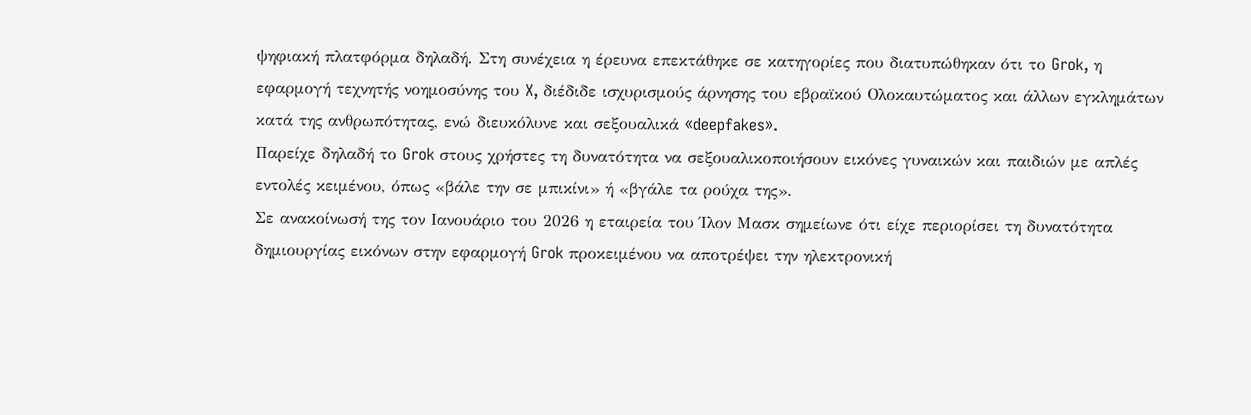ψηφιακή πλατφόρμα δηλαδή. Στη συνέχεια η έρευνα επεκτάθηκε σε κατηγορίες που διατυπώθηκαν ότι το Grok, η εφαρμογή τεχνητής νοημοσύνης του X, διέδιδε ισχυρισμούς άρνησης του εβραϊκού Ολοκαυτώματος και άλλων εγκλημάτων κατά της ανθρωπότητας, ενώ διευκόλυνε και σεξουαλικά «deepfakes».
Παρείχε δηλαδή το Grok στους χρήστες τη δυνατότητα να σεξουαλικοποιήσουν εικόνες γυναικών και παιδιών με απλές εντολές κειμένου, όπως «βάλε την σε μπικίνι» ή «βγάλε τα ρούχα της».
Σε ανακοίνωσή της τον Ιανουάριο του 2026 η εταιρεία του Ίλον Μασκ σημείωνε ότι είχε περιορίσει τη δυνατότητα δημιουργίας εικόνων στην εφαρμογή Grok προκειμένου να αποτρέψει την ηλεκτρονική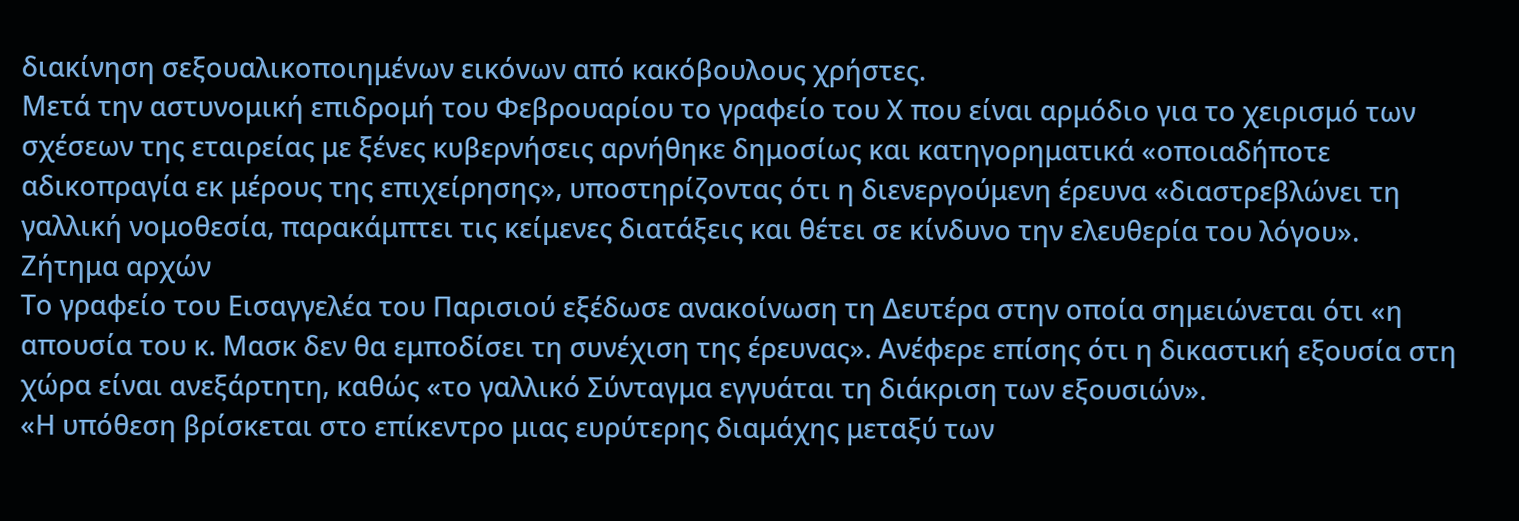διακίνηση σεξουαλικοποιημένων εικόνων από κακόβουλους χρήστες.
Μετά την αστυνομική επιδρομή του Φεβρουαρίου το γραφείο του Χ που είναι αρμόδιο για το χειρισμό των σχέσεων της εταιρείας με ξένες κυβερνήσεις αρνήθηκε δημοσίως και κατηγορηματικά «οποιαδήποτε αδικοπραγία εκ μέρους της επιχείρησης», υποστηρίζοντας ότι η διενεργούμενη έρευνα «διαστρεβλώνει τη γαλλική νομοθεσία, παρακάμπτει τις κείμενες διατάξεις και θέτει σε κίνδυνο την ελευθερία του λόγου».
Ζήτημα αρχών
Το γραφείο του Εισαγγελέα του Παρισιού εξέδωσε ανακοίνωση τη Δευτέρα στην οποία σημειώνεται ότι «η απουσία του κ. Μασκ δεν θα εμποδίσει τη συνέχιση της έρευνας». Ανέφερε επίσης ότι η δικαστική εξουσία στη χώρα είναι ανεξάρτητη, καθώς «το γαλλικό Σύνταγμα εγγυάται τη διάκριση των εξουσιών».
«Η υπόθεση βρίσκεται στο επίκεντρο μιας ευρύτερης διαμάχης μεταξύ των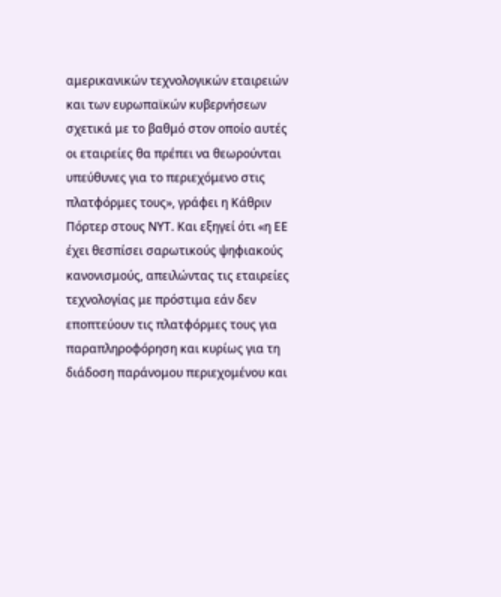αμερικανικών τεχνολογικών εταιρειών και των ευρωπαϊκών κυβερνήσεων σχετικά με το βαθμό στον οποίο αυτές οι εταιρείες θα πρέπει να θεωρούνται υπεύθυνες για το περιεχόμενο στις πλατφόρμες τους», γράφει η Κάθριν Πόρτερ στους ΝΥΤ. Και εξηγεί ότι «η ΕΕ έχει θεσπίσει σαρωτικούς ψηφιακούς κανονισμούς, απειλώντας τις εταιρείες τεχνολογίας με πρόστιμα εάν δεν εποπτεύουν τις πλατφόρμες τους για παραπληροφόρηση και κυρίως για τη διάδοση παράνομου περιεχομένου και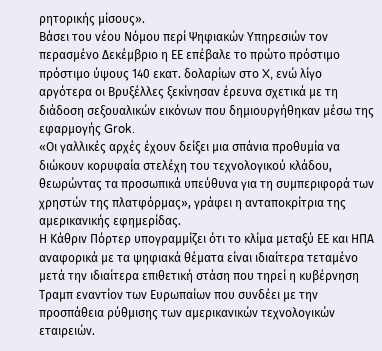ρητορικής μίσους».
Βάσει του νέου Νόμου περί Ψηφιακών Υπηρεσιών τον περασμένο Δεκέμβριο η ΕΕ επέβαλε το πρώτο πρόστιμο πρόστιμο ύψους 140 εκατ. δολαρίων στο X, ενώ λίγο αργότερα οι Βρυξέλλες ξεκίνησαν έρευνα σχετικά με τη διάδοση σεξουαλικών εικόνων που δημιουργήθηκαν μέσω της εφαρμογής Grok.
«Οι γαλλικές αρχές έχουν δείξει μια σπάνια προθυμία να διώκουν κορυφαία στελέχη του τεχνολογικού κλάδου, θεωρώντας τα προσωπικά υπεύθυνα για τη συμπεριφορά των χρηστών της πλατφόρμας», γράφει η ανταποκρίτρια της αμερικανικής εφημερίδας.
Η Κάθριν Πόρτερ υπογραμμίζει ότι το κλίμα μεταξύ ΕΕ και ΗΠΑ αναφορικά με τα ψηφιακά θέματα είναι ιδιαίτερα τεταμένο μετά την ιδιαίτερα επιθετική στάση που τηρεί η κυβέρνηση Τραμπ εναντίον των Ευρωπαίων που συνδέει με την προσπάθεια ρύθμισης των αμερικανικών τεχνολογικών εταιρειών.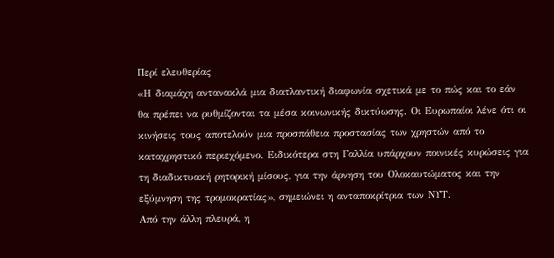Περί ελευθερίας
«Η διαμάχη αντανακλά μια διατλαντική διαφωνία σχετικά με το πώς και το εάν θα πρέπει να ρυθμίζονται τα μέσα κοινωνικής δικτύωσης. Οι Ευρωπαίοι λένε ότι οι κινήσεις τους αποτελούν μια προσπάθεια προστασίας των χρηστών από το καταχρηστικό περιεχόμενο. Ειδικότερα στη Γαλλία υπάρχουν ποινικές κυρώσεις για τη διαδικτυακή ρητορική μίσους, για την άρνηση του Ολοκαυτώματος και την εξύμνηση της τρομοκρατίας», σημειώνει η ανταποκρίτρια των ΝΥΤ.
Από την άλλη πλευρά, η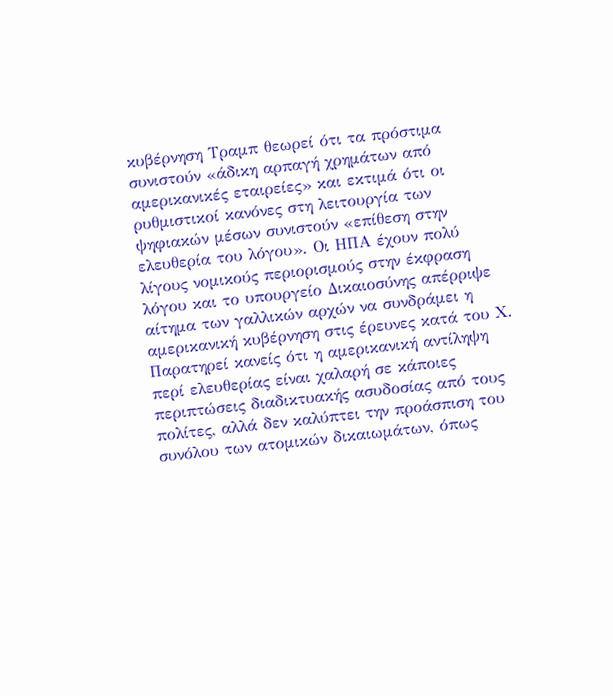κυβέρνηση Τραμπ θεωρεί ότι τα πρόστιμα συνιστούν «άδικη αρπαγή χρημάτων από αμερικανικές εταιρείες» και εκτιμά ότι οι ρυθμιστικοί κανόνες στη λειτουργία των ψηφιακών μέσων συνιστούν «επίθεση στην ελευθερία του λόγου». Οι ΗΠΑ έχουν πολύ λίγους νομικούς περιορισμούς στην έκφραση λόγου και το υπουργείο Δικαιοσύνης απέρριψε αίτημα των γαλλικών αρχών να συνδράμει η αμερικανική κυβέρνηση στις έρευνες κατά του Χ.
Παρατηρεί κανείς ότι η αμερικανική αντίληψη περί ελευθερίας είναι χαλαρή σε κάποιες περιπτώσεις διαδικτυακής ασυδοσίας από τους πολίτες, αλλά δεν καλύπτει την προάσπιση του συνόλου των ατομικών δικαιωμάτων, όπως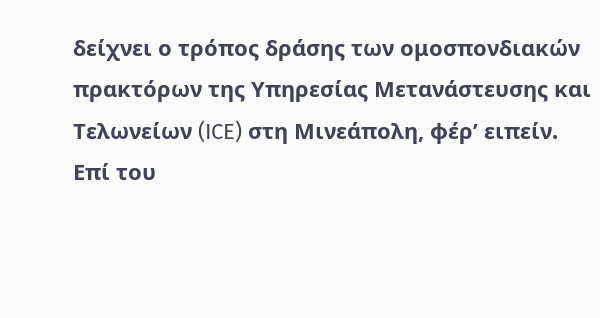δείχνει ο τρόπος δράσης των ομοσπονδιακών πρακτόρων της Υπηρεσίας Μετανάστευσης και Τελωνείων (ICE) στη Μινεάπολη, φέρ’ ειπείν.
Επί του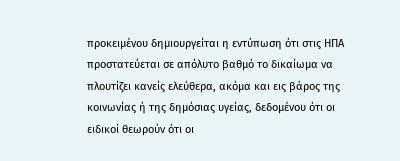προκειμένου δημιουργείται η εντύπωση ότι στις ΗΠΑ προστατεύεται σε απόλυτο βαθμό το δικαίωμα να πλουτίζει κανείς ελεύθερα, ακόμα και εις βάρος της κοινωνίας ή της δημόσιας υγείας, δεδομένου ότι οι ειδικοί θεωρούν ότι οι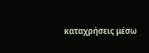καταχρήσεις μέσω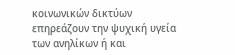κοινωνικών δικτύων επηρεάζουν την ψυχική υγεία των ανηλίκων ή και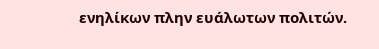ενηλίκων πλην ευάλωτων πολιτών.